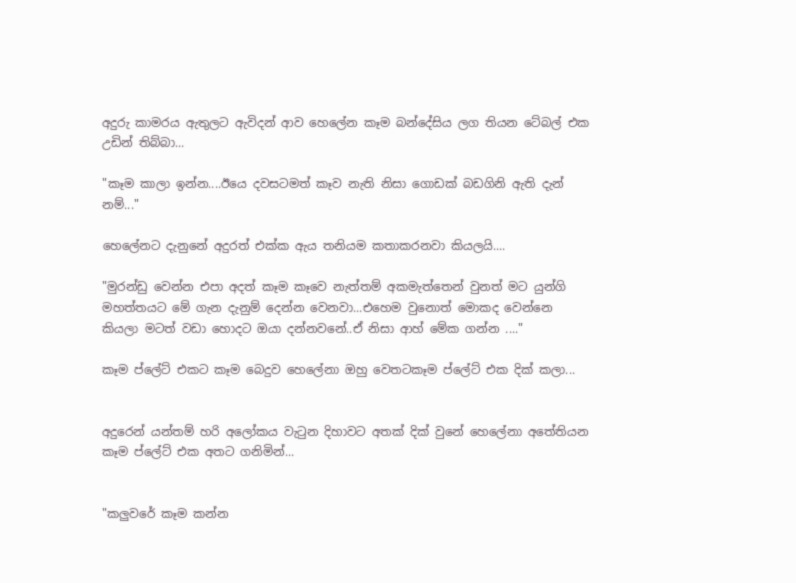අදුරු කාමරය ඇතුලට ඇවිදන් ආව හෙලේන කෑම බන්දේසිය ලග තියන ටේබල් එක උඩින් තිබ්බා...

"කෑම කාලා ඉන්න....ඊයෙ දවසටමත් කෑව නැති නිසා ගොඩක් බඩගිනි ඇති දැන් නම්..."

හෙලේනට දැනුනේ අදුරත් එක්ක ඇය තනියම කතාකරනවා කියලයි....

"මුරන්ඩු වෙන්න එපා අදත් කෑම කෑවෙ නැත්තම් අකමැත්තෙන් වුනත් මට යුන්ගි මහත්තයට මේ ගැන දැනුම් දෙන්න වෙනවා...එහෙම වුනොත් මොකද වෙන්නෙ කියලා මටත් වඩා හොදට ඔයා දන්නවනේ..ඒ නිසා ආහ් මේක ගන්න ...."

කෑම ප්ලේට් එකට කෑම බෙදුව හෙලේනා ඔහු වෙතටකෑම ප්ලේට් එක දික් කලා...


අදුරෙන් යන්තම් හරි අලෝකය වැටුන දිහාවට අතක් දික් වුනේ හෙලේනා අතේතියන කෑම ප්ලේට් එක අතට ගනිමින්...


"කලුවරේ කෑම කන්න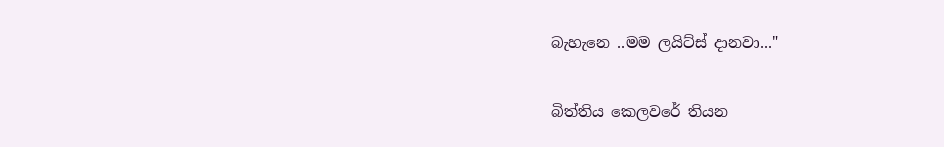බැහැනෙ ..මම ලයිට්ස් දානවා..."

බිත්තිය කෙලවරේ තියන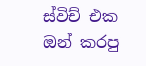ස්විච් එක ඔන් කරපු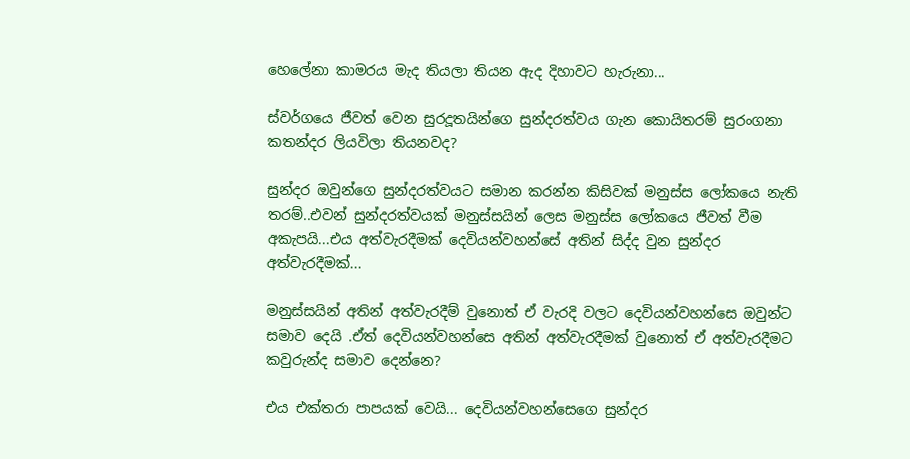හෙලේනා කාමරය මැද තියලා තියන ඇද දිහාවට හැරුනා...

ස්වර්ගයෙ ජීවත් වෙන සුරදූතයින්ගෙ සුන්දරත්වය ගැන කොයිතරම් සුරංගනා කතන්දර ලියවිලා තියනවද?

සුන්දර ඔවුන්ගෙ සුන්දරත්වයට සමාන කරන්න කිසිවක් මනුස්ස ලෝකයෙ නැති තරම්..එවන් සුන්දරත්වයක් මනුස්සයින් ලෙස මනුස්ස ලෝකයෙ ජීවත් වීම අකැපයි...එය අත්වැරදීමක් දෙවියන්වහන්සේ අතින් සිද්ද වුන සුන්දර අත්වැරදීමක්...

මනුස්සයින් අතින් අත්වැරදීම් වුනොත් ඒ වැරදි වලට දෙවියන්වහන්සෙ ඔවුන්ට සමාව දෙයි .ඒත් දෙවියන්වහන්සෙ අතින් අත්වැරදීමක් වුනොත් ඒ අත්වැරදීමට කවුරුන්ද සමාව දෙන්නෙ?

එය එක්තරා පාපයක් වෙයි... දෙවියන්වහන්සෙගෙ සුන්දර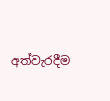අත්වැරදීම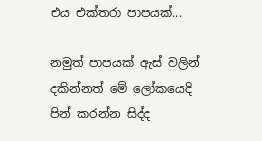එය එක්තරා පාපයක්...

නමුත් පාපයක් ඇස් වලින් දකින්නත් මේ ලෝකයෙදි පින් කරන්න සිද්ද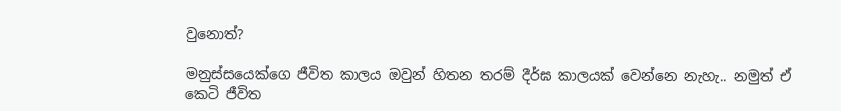වුනොත්?

මනුස්සයෙක්ගෙ ජීවිත කාලය ඔවුන් හිතන තරම් දීර්ඝ කාලයක් වෙන්නෙ නැහැ.. නමුත් ඒ කෙටි ජීවිත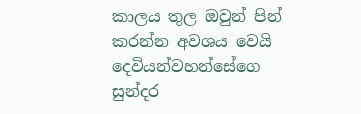කාලය තුල ඔවුන් පින් කරන්න අවශය වෙයි දෙවියන්වහන්සේගෙ සුන්දර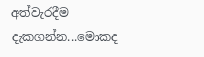අත්වැරදීම දැකගන්න...මොකද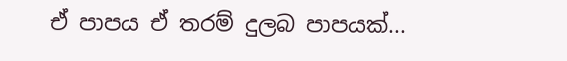ඒ පාපය ඒ තරම් දුලබ පාපයක්...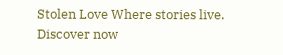Stolen Love Where stories live. Discover now